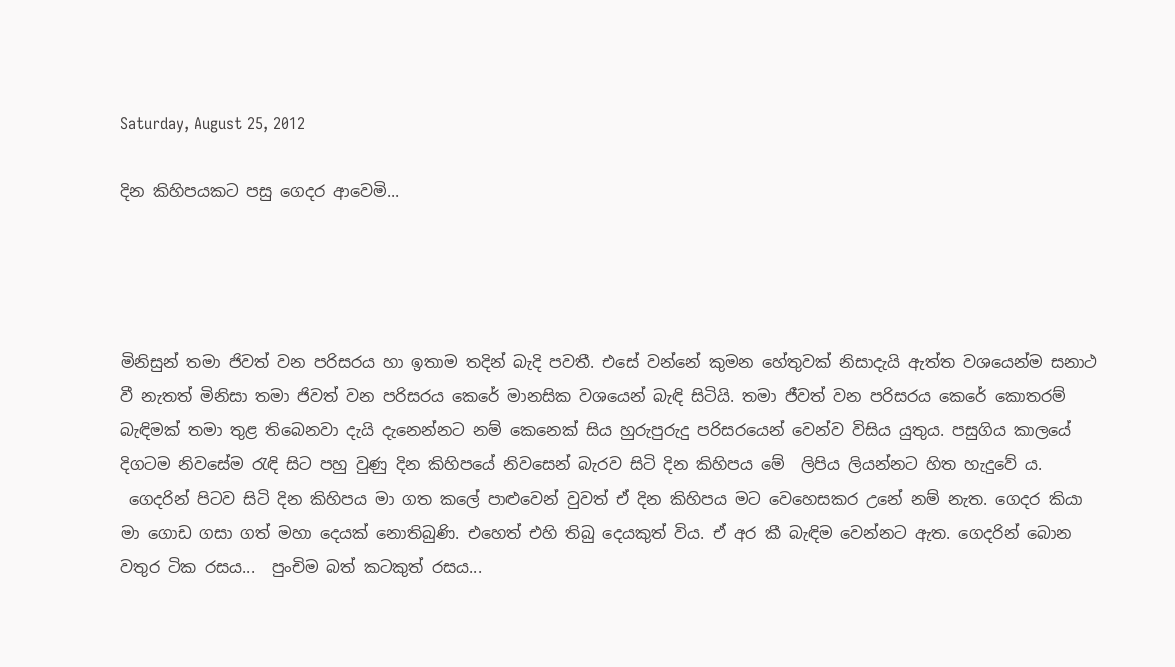Saturday, August 25, 2012

දින කිහිපයකට පසු ගෙදර ආවෙමි...




මිනිසුන් තමා ජිවත් වන පරිසරය හා ඉතාම තදින් බැදි පවතී. එසේ වන්නේ කුමන හේතුවක් නිසාදැයි ඇත්ත වශයෙන්ම සනාථ වී නැතත් මිනිසා තමා ජිවත් වන පරිසරය කෙරේ මානසික වශයෙන් බැඳි සිටියි. තමා ජීවත් වන පරිසරය කෙරේ කොතරම් බැඳිමක් තමා තුළ තිබෙනවා දැයි දැනෙන්නට නම් කෙනෙක් සිය හුරුපුරුදු පරිසරයෙන් වෙන්ව විසිය යුතුය. පසුගිය කාලයේ  දිගටම නිවසේම රැඳි සිට පහු වුණු දින කිහිපයේ නිවසෙන් බැරව සිටි දින කිහිපය මේ  ලිපිය ලියන්නට හිත හැදුවේ ය.
 ගෙදරින් පිටව සිටි දින කිහිපය මා ගත කලේ පාළුවෙන් වුවත් ඒ දින කිහිපය මට වෙහෙසකර උනේ නම් නැත. ගෙදර කියා මා ගොඩ ගසා ගත් මහා දෙයක් නොතිබුණි. එහෙත් එහි තිබු දෙයකුත් විය. ඒ අර කී බැඳිම වෙන්නට ඇත. ගෙදරින් බොන වතුර ටික රසය...  පුංචිම බත් කටකුත් රසය...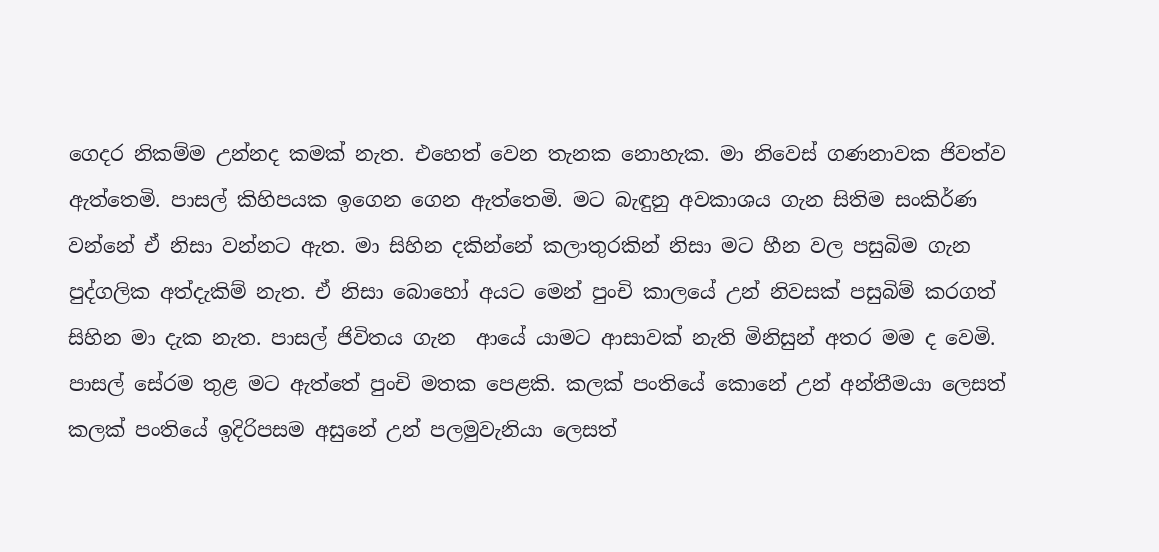ගෙදර නිකම්ම උන්නද කමක් නැත. එහෙත් වෙන තැනක නොහැක. මා නිවෙස් ගණනාවක ජිවත්ව ඇත්තෙමි. පාසල් කිහිපයක ඉගෙන ගෙන ඇත්තෙමි. මට බැඳුනු අවකාශය ගැන සිතිම සංකිර්ණ වන්නේ ඒ නිසා වන්නට ඇත. මා සිහින දකින්නේ කලාතුරකින් නිසා මට හීන වල පසුබිම ගැන පුද්ගලික අත්දැකිම් නැත. ඒ නිසා බොහෝ අයට මෙන් පුංචි කාලයේ උන් නිවසක් පසුබිම් කරගත් සිහින මා දැක නැත. පාසල් ජිවිතය ගැන  ආයේ යාමට ආසාවක් නැති මිනිසුන් අතර මම ද වෙමි. පාසල් සේරම තුළ මට ඇත්තේ පුංචි මතක පෙළකි. කලක් පංතියේ කොනේ උන් අන්තීමයා ලෙසත් කලක් පංතියේ ඉදිරිපසම අසුනේ උන් පලමුවැනියා ලෙසත්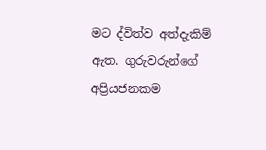මට ද්විත්ව අත්දැකිම් ඇත. ගුරුවරුන්ගේ අප්‍රියජනකම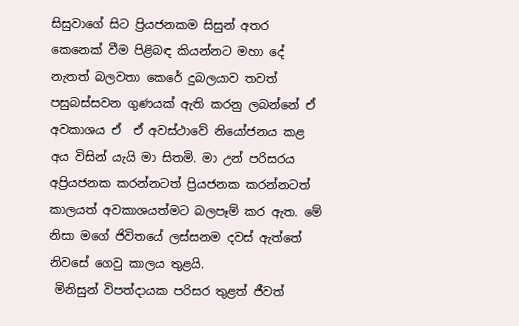සිසුවාගේ සිට ප්‍රියජනකම සිසුන් අතර කෙනෙක් වීම පිළිබඳ කියන්නට මහා දේ නැතත් බලවතා කෙරේ දුබලයාව තවත් පසුබස්සවන ගුණයක් ඇති කරනු ලබන්නේ ඒ අවකාශය ඒ  ඒ අවස්ථාවේ නියෝජනය කළ අය විසින් යැයි මා සිතමි. මා උන් පරිසරය අප්‍රියජනක කරන්නටත් ප්‍රියජනක කරන්නටත් කාලයත් අවකාශයත්මට බලපෑම් කර ඇත. මේ නිසා මගේ ජිවිතයේ ලස්සනම දවස් ඇත්තේ නිවසේ ගෙවු කාලය තුළයි.
 මිනිසුන් විපත්දායක පරිසර තුළත් ජීවත්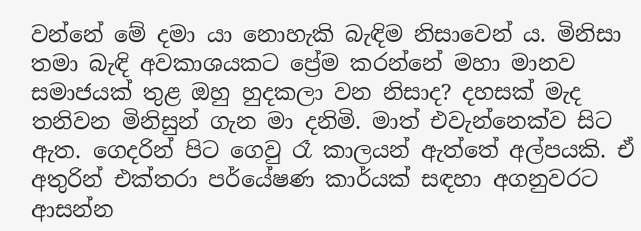වන්නේ මේ දමා යා නොහැකි බැඳිම නිසාවෙන් ය. මිනිසා තමා බැඳි අවකාශයකට ප්‍රේම කරන්නේ මහා මානව සමාජයක් තුළ ඔහු හුදකලා වන නිසාද? දහසක් මැද තනිවන මිනිසුන් ගැන මා දනිමි. මාත් එවැන්නෙක්ව සිට ඇත. ගෙදරින් පිට ගෙවු රෑ කාලයන් ඇත්තේ අල්පයකි. ඒ අතුරින් එක්තරා පර්යේෂණ කාර්යක් සඳහා ‍අගනුවරට ආසන්න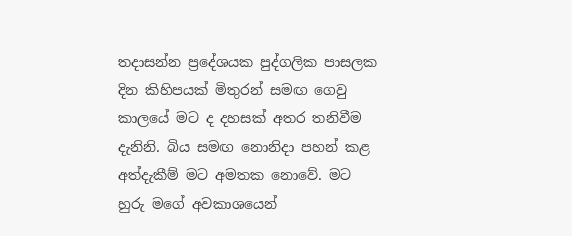තදාසන්න ප්‍රදේශයක පුද්ගලික පාසලක දින කිහිපයක් මිතුරන් සමඟ ගෙවු කාලයේ මට ද දහසක් අතර තනිවීම දැනිනි. බිය සමඟ නොනිදා පහන් කළ අත්දැකීම් මට අමතක නොවේ. මට හුරු මගේ අවකාශයෙන්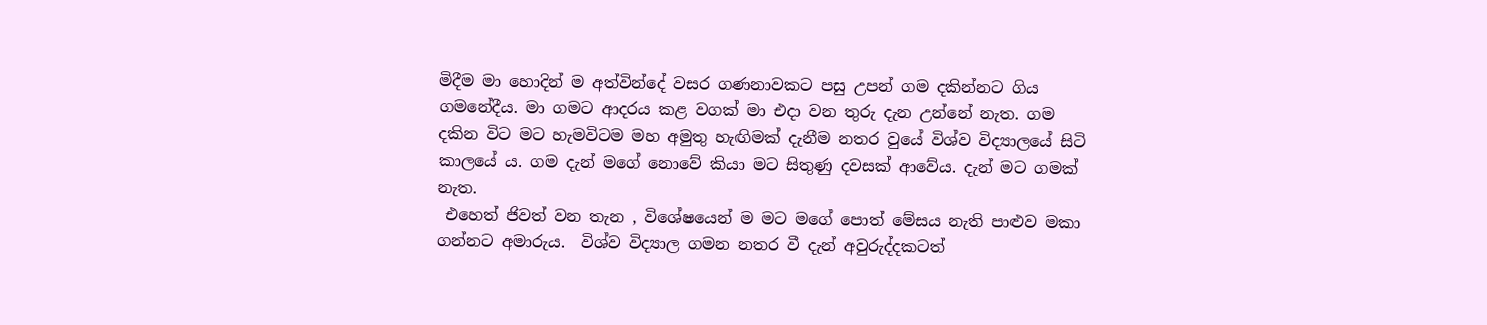මිදීම මා හොදින් ම අත්වින්දේ වසර ගණනාවකට පසු උපන් ගම දකින්නට ගිය ගමනේදීය. මා ගමට ආදරය කළ වගක් මා එදා වන තුරු දැන උන්නේ නැත. ගම දකින විට මට හැමවිටම මහ අමුතු හැඟිමක් දැනීම නතර වුයේ විශ්ව විද්‍යාලයේ සිටි කාලයේ ය. ගම දැන් මගේ නොවේ කියා මට සිතුණු දවසක් ආවේය. දැන් මට ගමක් නැත.
 එහෙත් ජිවත් වන තැන , විශේෂයෙන් ම මට මගේ පොත් මේසය නැති පාළුව මකා ගන්නට අමාරුය.  විශ්ව විද්‍යාල ගමන නතර වී දැන් අවුරුද්දකටත්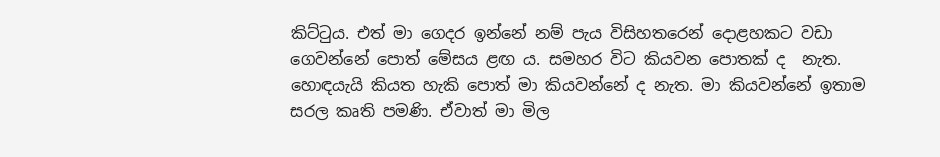කිට්ටුය. එත් මා ගෙදර ඉන්නේ නම් පැය විසිහතරෙන් දොළහකට වඩා ගෙවන්නේ පොත් මේසය ළඟ ය. සමහර විට කියවන පොතක් ද  නැත. හොඳයැයි කියත හැකි පොත් මා කියවන්නේ ද නැත. මා කියවන්නේ ඉතාම සරල කෘති පමණි. ඒවාත් මා මිල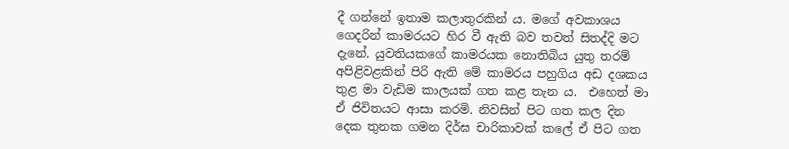දී ගන්නේ ඉතාම කලාතුරකින් ය. මගේ අවකාශය ගෙදරින් කාමරයට හිර වී ඇති බව තවත් සිතද්දි මට දැනේ. යුවතියකගේ කාමරයක නොතිබිය යුතු තරම් අපිළිවළකින් පිරි ඇති මේ කාමරය පහුගිය අඩ දශකය තුළ මා වැඩිම කාලයක් ගත කළ තැන ය.  එහෙත් මා ඒ ජිවිතයට ආසා කරමි. නිවසින් පිට ගත කල දින දෙක තුනක ගමන දිර්ඝ චාරිකාවක් කලේ ඒ පිට ගත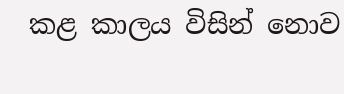කළ කාලය විසින් නොව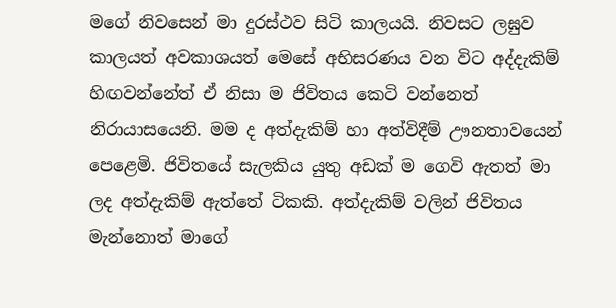මගේ නිවසෙන් මා දුරස්ථව සිටි කාලයයි. නිවසට ලඝුව කාලයත් අවකාශයත් මෙසේ අභිසරණය වන විට අද්දැකිම් හිඟවන්නේත් ඒ නිසා ම ජිවිතය කෙටි වන්නෙත් නිරායාසයෙනි. මම ද අත්දැකිම් හා අත්විදීම් ඌනතාවයෙන් පෙළෙමි. ජිවිතයේ සැලකිය යුතු අඩක් ම ගෙවි ඇතත් මා ලද අත්දැකිම් ඇත්තේ ටිකකි. අත්දැකිම් වලින් ජිවිතය මැන්නොත් මාගේ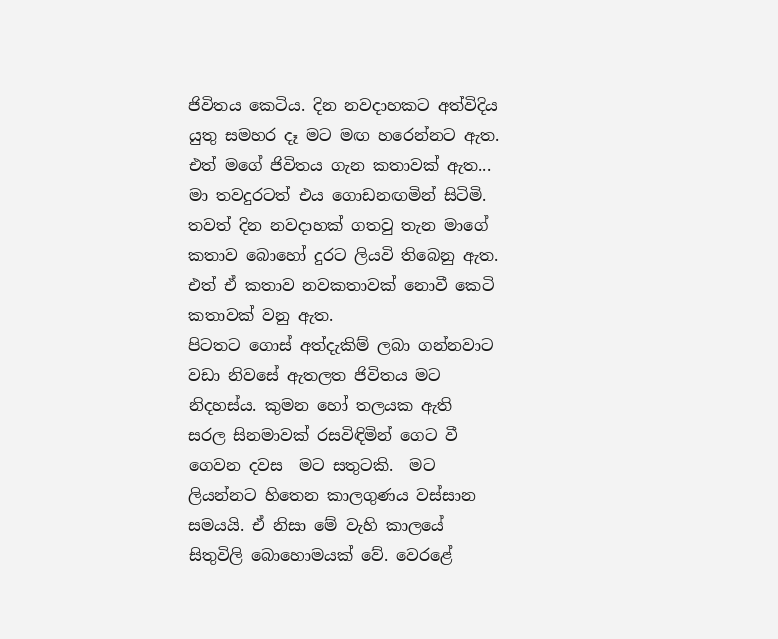ජිවිතය කෙටිය. දින නවදාහකට අත්විදිය යුතු සමහර දෑ මට මඟ හරෙන්නට ඇත. එත් මගේ ජිවිතය ගැන කතාවක් ඇත... මා තවදුරටත් එය ගොඩනඟමින් සිටිමි. තවත් දින නවදාහක් ගතවු තැන මාගේ කතාව බොහෝ දුරට ලියවි තිබෙනු ඇත. එත් ඒ කතාව නවකතාවක් නොවී කෙටි කතාවක් වනු ඇත.
පිටතට ගොස් අත්දැකිම් ලබා ගන්නවාට වඩා නිවසේ ඇතලත ජිවිතය මට නිදහස්ය. කුමන හෝ තලයක ඇති  සරල සිනමාවක් රසවිඳිමින් ගෙට වී ගෙවන දවස  මට සතුටකි.  මට ලියන්නට හිතෙන කාලගුණය වස්සාන සමයයි. ඒ නිසා මේ වැහි කාලයේ සිතුවිලි බොහොමයක් වේ. වෙරළේ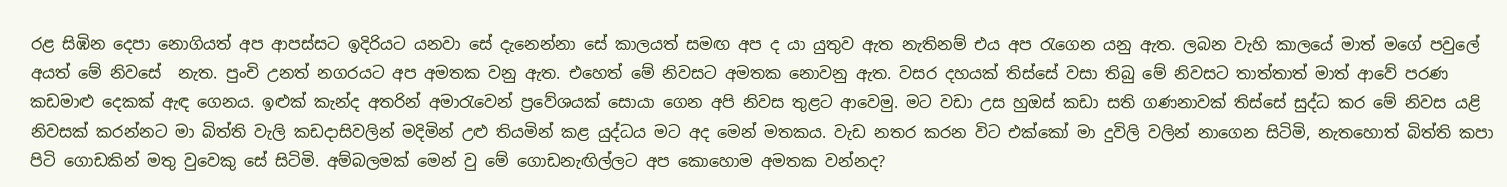රළ සිඹින දෙපා නොගියත් අප ආපස්සට ඉදිරියට යනවා සේ දැනෙන්නා සේ කාලයත් සමඟ අප ද යා යුතුව ඇත නැතිනම් එය අප රැගෙන යනු ඇත. ලබන වැහි කාලයේ මාත් මගේ පවුලේ අයත් මේ නිවසේ  නැත. පුංචි උනත් නගරයට අප අමතක වනු ඇත. එහෙත් මේ නිවසට අමතක නොවනු ඇත. වසර දහයක් තිස්සේ වසා තිබු මේ නිවසට තාත්තාත් මාත් ආවේ පරණ කඩමාළු දෙකක් ඇඳ ගෙනය. ඉළුක් කැන්ද අතරින් අමාරැවෙන් ප්‍රවේශයක් සොයා ගෙන අපි නිවස තුළට ආවෙමු. මට වඩා උස හුඔස් කඩා සති ගණනාවක් තිස්සේ සුද්ධ කර මේ නිවස යළි නිවසක් කරන්නට මා බිත්ති වැලි කඩදාසිවලින් මදිමින් උළු තියමින් කළ යුද්ධය මට අද මෙන් මතකය. වැඩ නතර කරන විට එක්කෝ මා දුවිලි වලින් නාගෙන සිටිමි, නැතහොත් බිත්ති කපා පිටි ගොඩකින් මතු වුවෙකු සේ සිටිමි. අම්බලමක් මෙන් වු මේ ගොඩනැඟිල්ලට අප කොහොම අමතක වන්නද?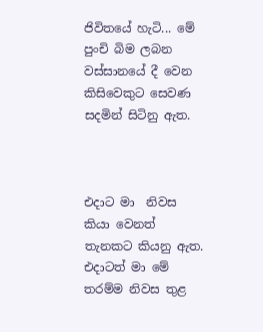ජිවිතයේ හැටි... මේ පුංචි බිම ලබන වස්සානයේ දී වෙන කිසිවෙකුට සෙවණ සදමින් සිටිනු ඇත.



එදාට මා  නිවස කියා වෙනත් තැනකට කියනු ඇත. එදාටත් මා මේ තරම්ම නිවස තුළ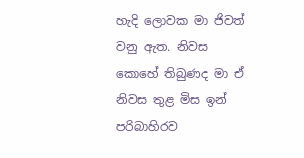හැදි ලොවක මා ජිවත් වනු ඇත. නිවස කොහේ තිබුණද මා ඒ නිවස තුළ මිස ඉන් පරිබාහිරව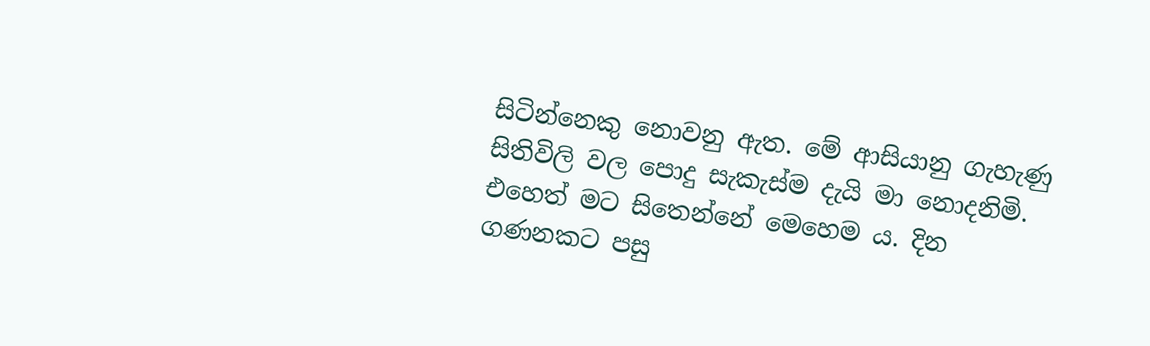සිටින්නෙකු නොවනු ඇත. මේ ආසියානු ගැහැණු සිතිවිලි වල පොදු සැකැස්ම දැයි මා නොදනිමි. එහෙත් මට සිතෙන්නේ මෙහෙම ය. දින ගණනකට පසු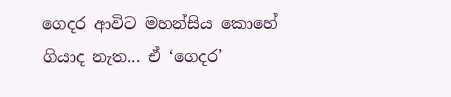ගෙදර ආවිට මහන්සිය කොහේ ගියාද නැත... ඒ ‘ගෙදර’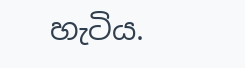හැටිය.